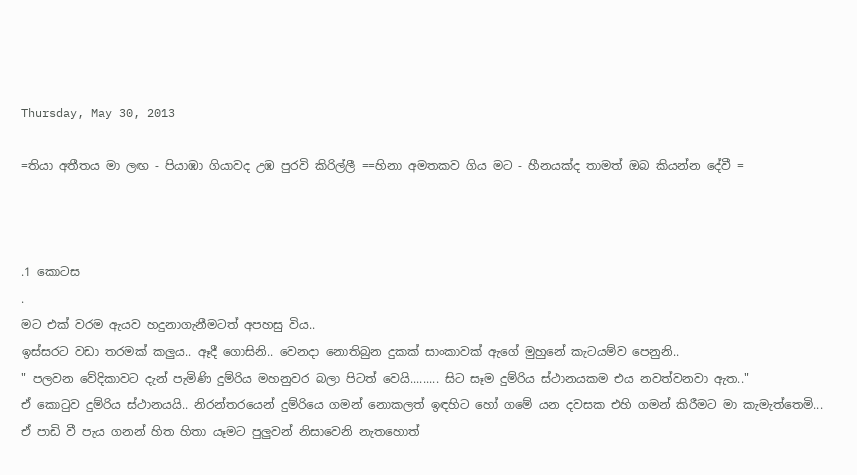Thursday, May 30, 2013

=තියා අතීතය මා ලඟ - පියාඹා ගියාවද උඹ පුරවි කිරිල්ලී ==හිනා අමතකව ගිය මට - හීනයක්ද තාමත් ඔබ කියන්න දේවී =



.1 කොටස
.
මට එක් වරම ඇයව හදුනාගැනීමටත් අපහසු විය..
ඉස්සරට වඩා තරමක් කලුය.. ඈදී ගොසිනි.. වෙනදා නොතිබුන දුකක් සාංකාවක් ඇගේ මුහුනේ කැටයම්ව පෙනුනි..
" පලවන වේදිකාවට දැන් පැමිණි දුම්රිය මහනුවර බලා පිටත් වෙයි......... සිට සෑම දුම්රිය ස්ථානයකම එය නවත්වනවා ඇත.."
ඒ කොටුව දුම්රිය ස්ථානයයි.. නිරන්ත‍රයෙන් දුම්රියෙ ගමන් නොකලත් ඉඳහිට හෝ ගමේ යන දවසක එහි ගමන් කිරීමට මා කැමැත්තෙමි...
ඒ පාඩි වී පැය ගනන් හිත හිතා යෑමට පුලුවන් නිසාවෙනි නැතහොත්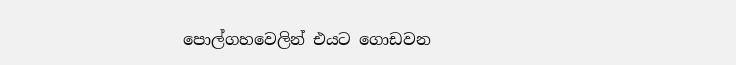පොල්ගහවෙලින් ‍එයට ගොඩවන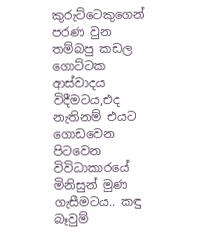කුරුට්ටෙකුගෙන් පරණ වුන තම්බපු කඩල ගොට්ටක ආස්වාදය විදීමටය,එද නැතිනම් එයට ගොඩවෙන පිටවෙන විවිධාකාරයේ මිනිසුන් මුණ ගැසීමටය.. කඳු බෑවුම්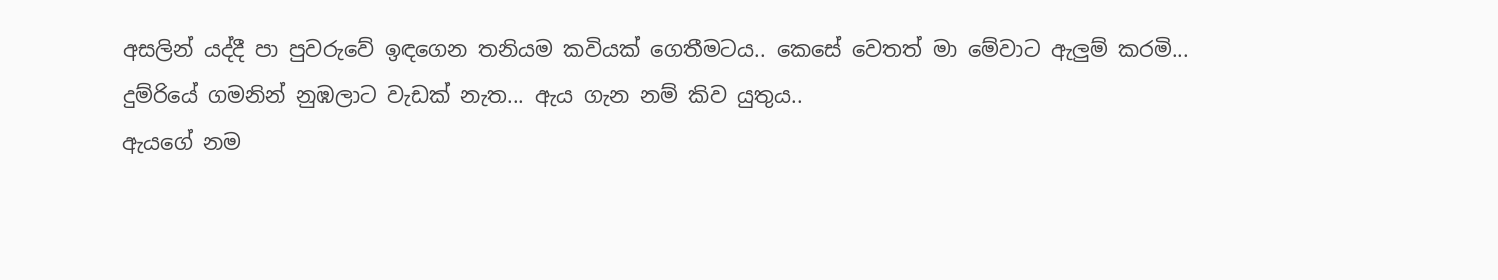අසලින් යද්දී පා පුවරුවේ ඉඳගෙන තනියම කවියක් ගෙතීමටය.. කෙසේ වෙතත් මා මේවාට ඇලුම් කරමි...
දුම්රියේ ගමනින් නුඹලාට වැඩක් නැත... ඇය ගැන නම් කිව යුතුය..
ඇයගේ නම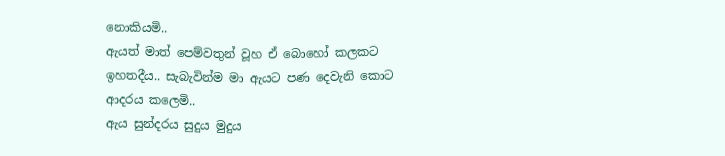නොකියමි..
ඇයත් මාත් පෙම්වතුන් වූහ ඒ බොහෝ කලකට ඉහතදීය.. සැබැවින්ම මා ඇයට පණ දෙවැනි කොට ආදරය කලෙමි..
ඇය සුන්දරය සුදුය මුදුය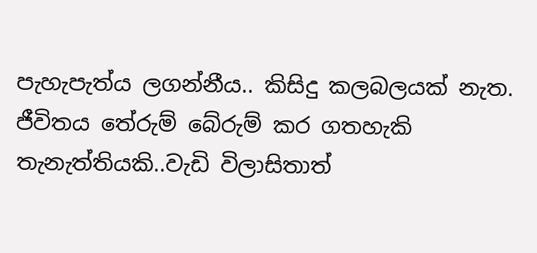පැහැපැත්ය ලගන්නීය.. කිසිදු කලබලයක් නැත. ජීවිතය තේරුම් බේරුම් කර ගතහැකි තැනැත්තියකි..වැඩි විලාසිතාත්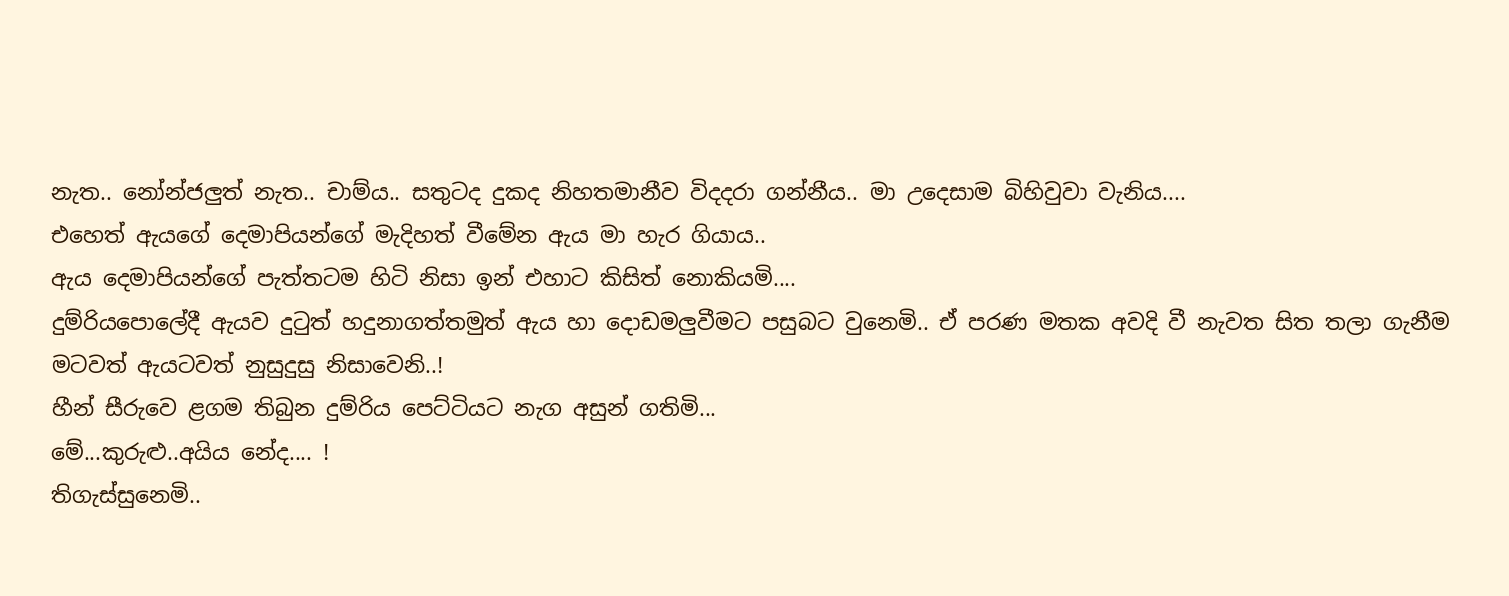නැත.. නෝන්ජලුත් නැත.. චාම්ය.. සතුටද දුකද නිහතමානීව විදදරා ගන්නීය.. මා උදෙසාම බිහිවුවා වැනිය....
එහෙත් ඇයගේ දෙමාපියන්ගේ මැදිහත් වීමේන ඇය මා හැර ගියාය..
ඇය දෙමාපියන්ගේ පැත්තටම හිටි නිසා ඉන් එහාට කිසිත් නොකියමි....
දුම්රියපොලේදී ඇයව දුටුත් හදුනාගත්තමුත් ඇය හා දොඩමලුවීමට පසුබට වුනෙමි.. ඒ පරණ මතක අවදි වී නැවත සිත තලා ගැනීම මටවත් ඇයටවත් නුසුදුසු නිසාවෙනි..!
හීන් සීරුවෙ ළගම තිබුන දුම්රිය පෙට්ටියට නැග අසුන් ගතිමි...
මේ...කුරුළු..අයිය නේද.... !
තිගැස්සුනෙමි..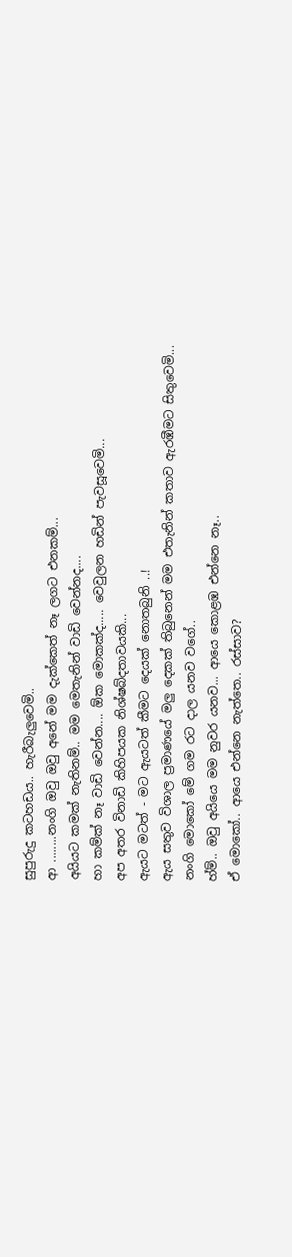සුපුරුදු කටහඩය.. හැරීබැලුවෙමි..
ආ ........නංගි ඔවු ඔවු අනේ මම දැක්කෙත් නෑ ලගට එනකම්...
අයියට කමක් නැතිනම්.. මම මෙතැනින් වාඩි වෙන්නද....
හා කම්ක් නෑ වාඩි වෙන්න.... ඕක මොකක්ද..... වෙවුලන හඩින් පැවසූවෙමි...
අප අතර විනාඩි කිහිපයක නිශ්ෂබ්දතාවයකි...
ඇයට මටත් - මට ඇයටත් කීමට දෙයක් නොතබුනි ..!
ඇය සතුව විශාල ප්‍රමාණයේ මලු දෙකක් තිබුනෙන් මම එතැනින් කතාව ඇරඹීමට සිතුවෙමි...
නංගි මොකෝ මේ ගම රට දාල යනව වගේ..
හ්ම්.. ඔවු අයියෙ මම නුවර යනව... ආයෙ කොළඹ එන්නෙ නෑ..
ඒ මොකෝ.. ආයෙ එන්නෙ නැත්තෙ.. රස්සාව?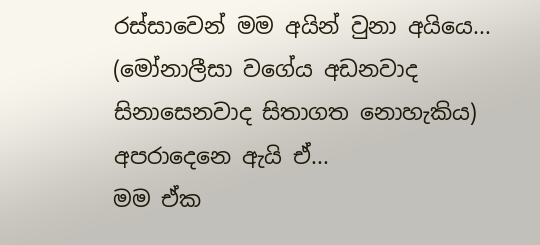රස්සාවෙන් මම අයින් වුනා අයියෙ... (මෝනාලීසා වගේය අඩනවාද සිනාසෙනවාද සිතාගත නොහැකිය)
අපරාදෙනෙ ඇයි ඒ...
මම ඒක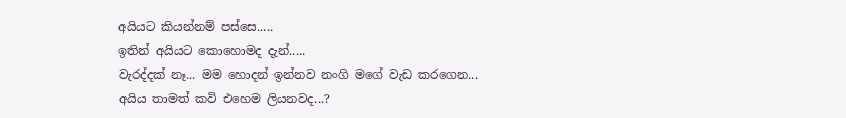අයියට කියන්නම් පස්සෙ.....
ඉතින් අයියට කොහොමද දැන්.....
වැරද්දක් නෑ... මම හොදන් ඉන්නව නංගි මගේ වැඩ කරගෙන...
අයිය තාමත් කවි එහෙම ලියනවද...?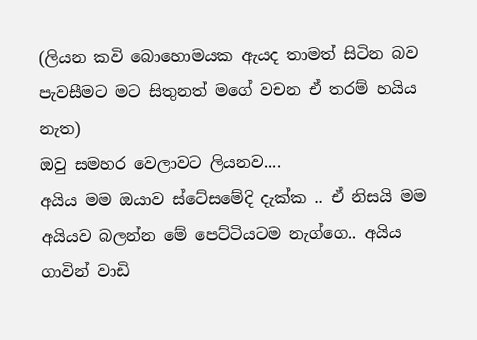(ලියන කවි බොහොමයක ඇයද තාමත් සිටින බව පැවසීමට මට සිතුනත් මගේ වචන ඒ තරම් හයිය නැත)
ඔවු සමහර වෙලාවට ලියනව....
අයිය මම ඔයාව ස්ටේසමේදි දැක්ක .. ඒ නිසයි මම අයියව බලන්න මේ පෙට්ටියටම නැග්ගෙ.. අයිය ගාවින් වාඩි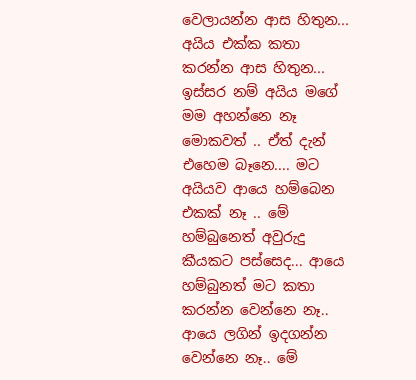වෙලායන්න ආස හිතුන... අයිය එක්ක කතා කරන්න ආස හිතුන... ඉස්සර නම් අයිය මගේ මම අහන්නෙ නෑ මොකවත් .. ඒත් දැන් එහෙම බෑනෙ.... මට අයියව ආයෙ හම්බෙන එකක් නෑ .. මේ හම්බුනෙත් අවුරුදු කීයකට පස්සෙද... ආයෙ හම්බුනත් මට කතා කරන්න වෙන්නෙ නෑ.. ආයෙ ලගින් ඉදගන්න වෙන්නෙ නෑ.. මේ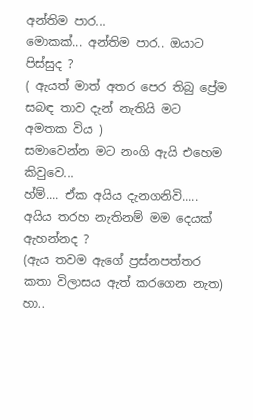අන්තිම පාර...
මොකක්... අන්තිම පාර.. ඔයාට පිස්සුද ?
( ඇයත් මාත් අතර පෙර තිබු ප්‍රේම සබඳ තාව දැන් නැතියි මට අමතක විය )
සමාවෙන්න මට නංගි ඇයි එහෙම කිවුවෙ...
හ්ම්.... ඒක අයිය දැනගනිවි..... අයිය තරහ නැතිනම් මම දෙයක් ඇහන්නද ?
(ඇය තවම ඇගේ ප්‍රස්නපත්තර කතා විලාසය ඇත් කරගෙන නැත)
හා..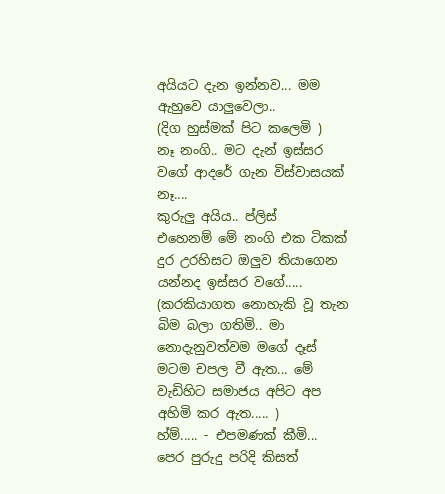අයියට දැන ඉන්නව... මම ඇහුවෙ යාලුවෙලා..
(දිග හුස්මක් පිට කලෙමි )
නෑ නංගි.. මට දැන් ඉස්සර වගේ ආදරේ ගැන විස්වාසයක් නෑ....
කුරුලු අයිය.. ප්ලිස් එහෙනම් ‍මේ නංගි එක ටිකක් දුර උරහිසට ඔලුව තියාගෙන යන්නද ඉස්සර වගේ.....
(කරකියාගත නොහැකි වූ තැන බිම බලා ගතිමි.. මා නොදැනුවත්වම මගේ දෑස් මටම චපල වී ඇත... මේ වැඩිහිට සමාජය අපිට අප අහිමි කර ඇත..... )
හ්ම්..... - එපමණක් කීමි...
පෙර පුරුදු පරිදි කිසත්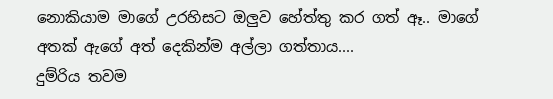නොකියාම මාගේ උරහිසට ඔලුව හේත්තු කර ගත් ඈ.. මාගේ අතක් ඇගේ අත් දෙකින්ම අල්ලා ගත්තාය....
දුම්රිය තවම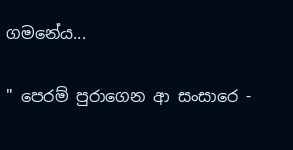ගමනේය...

" පෙරම් පුරාගෙන ආ සංසාරෙ -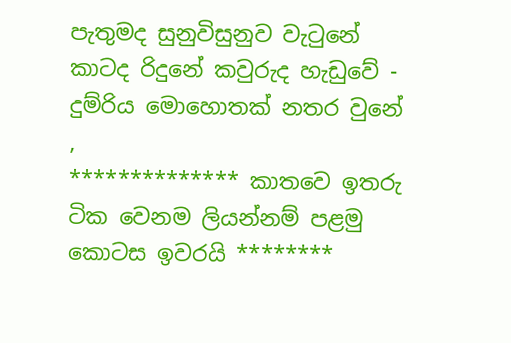පැතුමද සුනුවිසුනුව වැටුනේ
කාටද රිදුනේ කවුරුද හැඩුවේ - දුම්රිය මොහොතක් නතර වුනේ ,
************** කාතවෙ ඉතරු ටික වෙනම ලියන්නම් පළමු කොටස ඉවරයි ********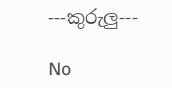---කුරුලු---

No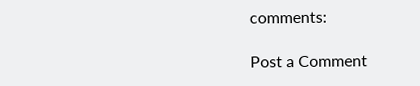comments:

Post a Comment